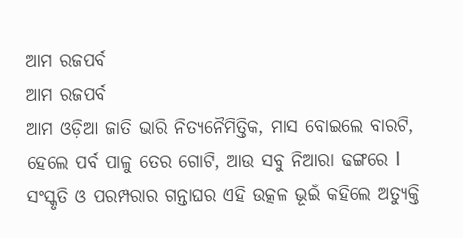ଆମ ରଜପର୍ବ
ଆମ ରଜପର୍ବ
ଆମ ଓଡ଼ିଆ ଜାତି ଭାରି ନିତ୍ୟନୈମିତ୍ତିକ, ମାସ ବୋଇଲେ ବାରଟି, ହେଲେ ପର୍ବ ପାଳୁ ତେର ଗୋଟି, ଆଉ ସବୁ ନିଆରା ଢଙ୍ଗରେ l ସଂସ୍କୃତି ଓ ପରମ୍ପରାର ଗନ୍ତାଘର ଏହି ଉତ୍କଳ ଭୂଇଁ କହିଲେ ଅତ୍ୟୁକ୍ତି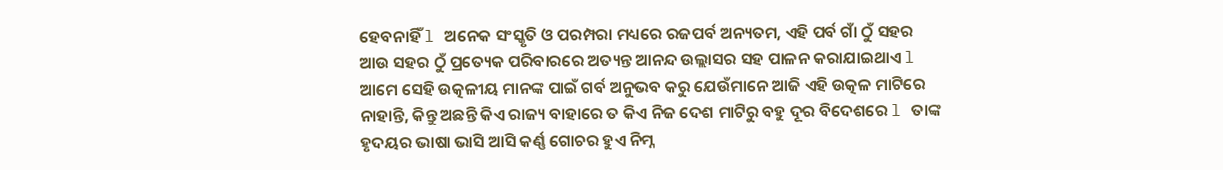ହେବନାହିଁ l ଅନେକ ସଂସ୍କୃତି ଓ ପରମ୍ପରା ମଧ୍ୟରେ ରଜପର୍ବ ଅନ୍ୟତମ, ଏହି ପର୍ବ ଗାଁ ଠୁଁ ସହର ଆଉ ସହର ଠୁଁ ପ୍ରତ୍ୟେକ ପରିବାରରେ ଅତ୍ୟନ୍ତ ଆନନ୍ଦ ଉଲ୍ଲାସର ସହ ପାଳନ କରାଯାଇଥାଏ l ଆମେ ସେହି ଉତ୍କଳୀୟ ମାନଙ୍କ ପାଇଁ ଗର୍ବ ଅନୁଭବ କରୁ ଯେଉଁମାନେ ଆଜି ଏହି ଉତ୍କଳ ମାଟିରେ ନାହାନ୍ତି, କିନ୍ତୁ ଅଛନ୍ତି କିଏ ରାଜ୍ୟ ବାହାରେ ତ କିଏ ନିଜ ଦେଶ ମାଟିରୁ ବହୁ ଦୂର ବିଦେଶରେ l ତାଙ୍କ ହୃଦୟର ଭାଷା ଭାସି ଆସି କର୍ଣ୍ଣ ଗୋଚର ହୁଏ ନିମ୍ନ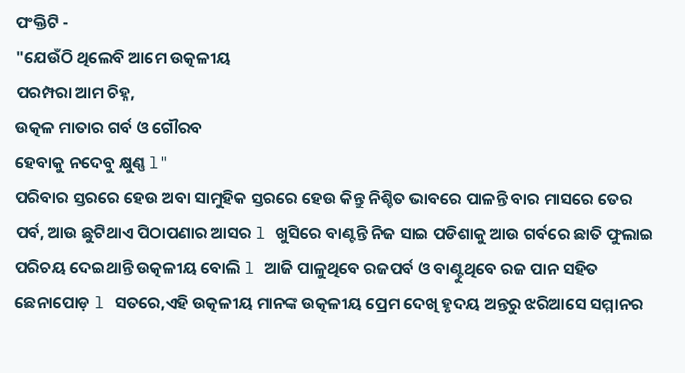ପଂକ୍ତିଟି -
"ଯେଉଁଠି ଥିଲେବି ଆମେ ଉତ୍କଳୀୟ
ପରମ୍ପରା ଆମ ଚିହ୍ନ,
ଉତ୍କଳ ମାତାର ଗର୍ବ ଓ ଗୌରବ
ହେବାକୁ ନଦେବୁ କ୍ଷୁଣ୍ଣ l"
ପରିବାର ସ୍ତରରେ ହେଉ ଅବା ସାମୁହିକ ସ୍ତରରେ ହେଉ କିନ୍ତୁ ନିଶ୍ଚିତ ଭାବରେ ପାଳନ୍ତି ବାର ମାସରେ ତେର ପର୍ବ, ଆଉ ଛୁଟିଥାଏ ପିଠାପଣାର ଆସର l ଖୁସିରେ ବାଣ୍ଟନ୍ତି ନିଜ ସାଇ ପଡିଶାକୁ ଆଉ ଗର୍ବରେ ଛାତି ଫୁଲାଇ ପରିଚୟ ଦେଇଥାନ୍ତି ଉତ୍କଳୀୟ ବୋଲି l ଆଜି ପାଳୁଥିବେ ରଜପର୍ବ ଓ ବାଣ୍ଟୁଥିବେ ରଜ ପାନ ସହିତ ଛେନାପୋଡ଼ l ସତରେ,ଏହି ଉତ୍କଳୀୟ ମାନଙ୍କ ଉତ୍କଳୀୟ ପ୍ରେମ ଦେଖି ହୃଦୟ ଅନ୍ତରୁ ଝରିଆସେ ସମ୍ମାନର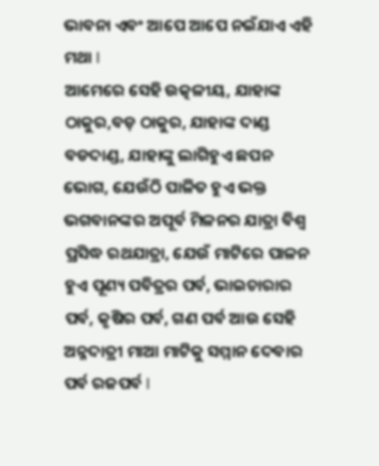ଭାବନା ଏବଂ ଆପେ ଆପେ ନଇଁଯାଏ ଏହି ମଥା l
ଆମେରେ ସେହି ଉତ୍କଳୀୟ, ଯାହାଙ୍କ ଠାକୁର,ବଡ଼ ଠାକୁର, ଯାହାଙ୍କ ଦାଣ୍ଡ ବଡଦାଣ୍ଡ, ଯାହାଙ୍କୁ ଲାଗିହୁଏ ଛପନ ଭୋଗ, ଯେଉଁଠି ପାଳିତ ହୁଏ ଭକ୍ତ ଭଗବାନଙ୍କର ଅପୂର୍ବ ମିଳନର ଯାତ୍ରା ବିଶ୍ୱ ପ୍ରସିଦ୍ଧ ରଥଯାତ୍ରା, ଯେଉଁ ମାଟିରେ ପାଳନ ହୁଏ ପୂଣ୍ୟ ପବିତ୍ରର ପର୍ବ, ଭାଇଚାରାର ପର୍ବ, କୃଷିର ପର୍ବ, ଗଣ ପର୍ବ ଆଉ ସେହି ଅନ୍ନଦାତ୍ରୀ ମାଆ ମାଟିକୁ ସମ୍ମାନ ଦେବାର ପର୍ବ ରଜପର୍ବ l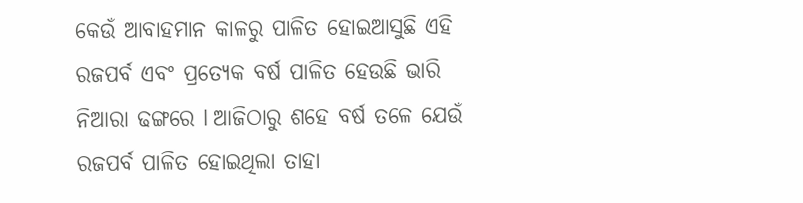କେଉଁ ଆବାହମାନ କାଳରୁ ପାଳିତ ହୋଇଆସୁଛି ଏହି ରଜପର୍ବ ଏବଂ ପ୍ରତ୍ୟେକ ବର୍ଷ ପାଳିତ ହେଉଛି ଭାରି ନିଆରା ଢଙ୍ଗରେ l ଆଜିଠାରୁ ଶହେ ବର୍ଷ ତଳେ ଯେଉଁ ରଜପର୍ବ ପାଳିତ ହୋଇଥିଲା ତାହା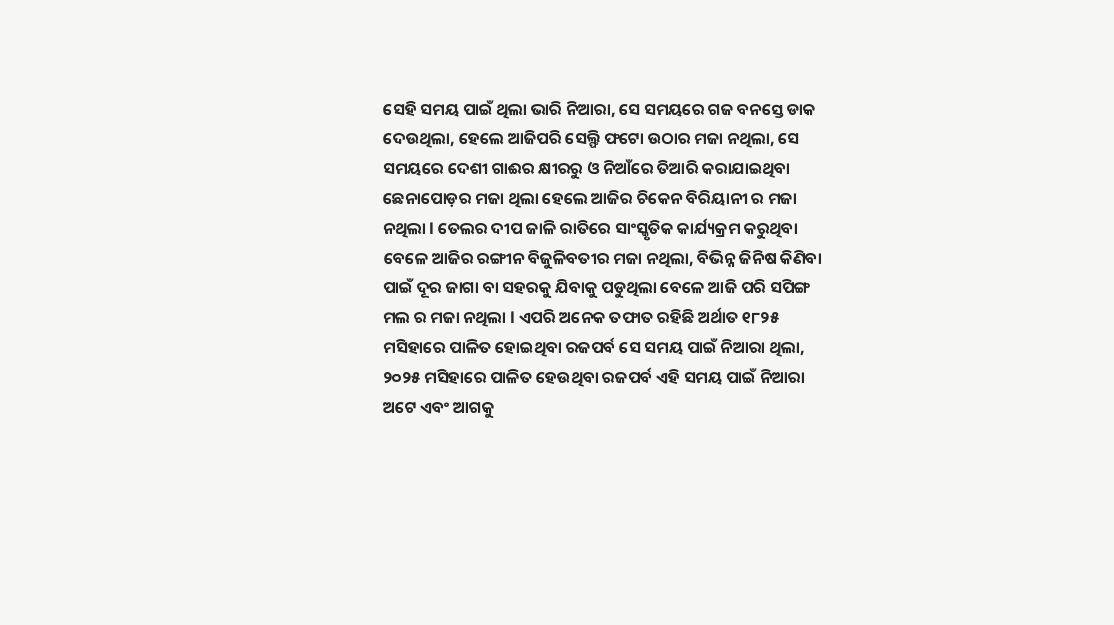ସେହି ସମୟ ପାଇଁ ଥିଲା ଭାରି ନିଆରା, ସେ ସମୟରେ ଗଜ ବନସ୍ତେ ଡାକ ଦେଉଥିଲା, ହେଲେ ଆଜିପରି ସେଲ୍ଫି ଫଟୋ ଉଠାର ମଜା ନଥିଲା, ସେ ସମୟରେ ଦେଶୀ ଗାଈର କ୍ଷୀରରୁ ଓ ନିଆଁରେ ତିଆରି କରାଯାଇଥିବା ଛେନାପୋଡ଼ର ମଜା ଥିଲା ହେଲେ ଆଜିର ଚିକେନ ବିରିୟାନୀ ର ମଜା ନଥିଲା l ତେଲର ଦୀପ ଜାଳି ରାତିରେ ସାଂସ୍କୃତିକ କାର୍ଯ୍ୟକ୍ରମ କରୁଥିବା ବେଳେ ଆଜିର ରଙ୍ଗୀନ ବିଜୁଳିବତୀର ମଜା ନଥିଲା, ବିଭିନ୍ନ ଜିନିଷ କିଣିବା ପାଇଁ ଦୂର ଜାଗା ବା ସହରକୁ ଯିବାକୁ ପଡୁଥିଲା ବେଳେ ଆଜି ପରି ସପିଙ୍ଗ ମଲ ର ମଜା ନଥିଲା l ଏପରି ଅନେକ ତଫାତ ରହିଛି ଅର୍ଥାତ ୧୮୨୫ ମସିହାରେ ପାଳିତ ହୋଇଥିବା ରଜପର୍ବ ସେ ସମୟ ପାଇଁ ନିଆରା ଥିଲା, ୨୦୨୫ ମସିହାରେ ପାଳିତ ହେଉଥିବା ରଜପର୍ବ ଏହି ସମୟ ପାଇଁ ନିଆରା ଅଟେ ଏବଂ ଆଗକୁ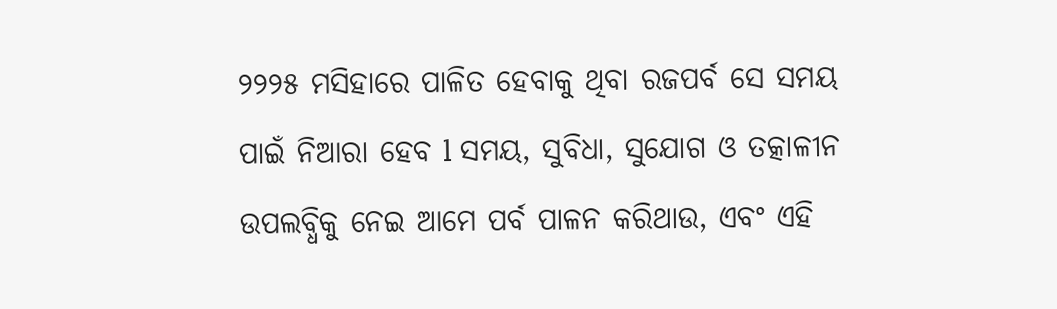୨୨୨୫ ମସିହାରେ ପାଳିତ ହେବାକୁ ଥିବା ରଜପର୍ବ ସେ ସମୟ ପାଇଁ ନିଆରା ହେବ l ସମୟ, ସୁବିଧା, ସୁଯୋଗ ଓ ତତ୍କାଳୀନ ଉପଲବ୍ଧିକୁ ନେଇ ଆମେ ପର୍ବ ପାଳନ କରିଥାଉ, ଏବଂ ଏହି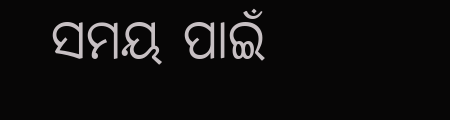ସମୟ ପାଇଁ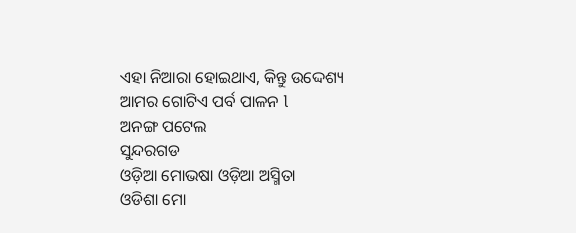ଏହା ନିଆରା ହୋଇଥାଏ, କିନ୍ତୁ ଉଦ୍ଦେଶ୍ୟ ଆମର ଗୋଟିଏ ପର୍ବ ପାଳନ l
ଅନଙ୍ଗ ପଟେଲ
ସୁନ୍ଦରଗଡ
ଓଡ଼ିଆ ମୋଭଷା ଓଡ଼ିଆ ଅସ୍ମିତା
ଓଡିଶା ମୋ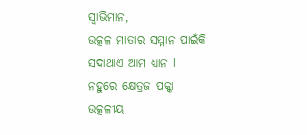ସ୍ୱାଭିମାନ,
ଉତ୍କଳ ମାତାର ସମ୍ମାନ ପାଇଁକି
ସଦାଥାଏ ଆମ ଧ୍ୟାନ l
ନହୁରେ କ୍ଷେତ୍ରଜ ପକ୍କା ଉତ୍କଳୀୟ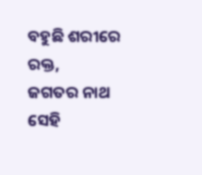ବହୁଛି ଶରୀରେ ରକ୍ତ,
ଜଗତର ନାଥ ସେହି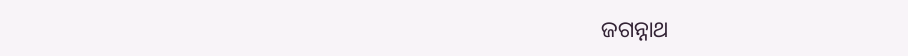ଜଗନ୍ନାଥ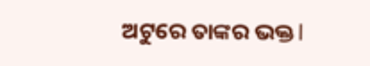ଅଟୁରେ ତାଙ୍କର ଭକ୍ତ l